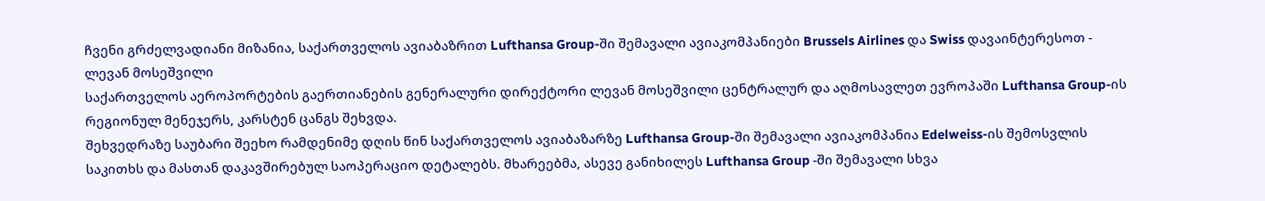ჩვენი გრძელვადიანი მიზანია, საქართველოს ავიაბაზრით Lufthansa Group-ში შემავალი ავიაკომპანიები Brussels Airlines და Swiss დავაინტერესოთ - ლევან მოსეშვილი
საქართველოს აეროპორტების გაერთიანების გენერალური დირექტორი ლევან მოსეშვილი ცენტრალურ და აღმოსავლეთ ევროპაში Lufthansa Group-ის რეგიონულ მენეჯერს, კარსტენ ცანგს შეხვდა.
შეხვედრაზე საუბარი შეეხო რამდენიმე დღის წინ საქართველოს ავიაბაზარზე Lufthansa Group-ში შემავალი ავიაკომპანია Edelweiss-ის შემოსვლის საკითხს და მასთან დაკავშირებულ საოპერაციო დეტალებს. მხარეებმა, ასევე განიხილეს Lufthansa Group -ში შემავალი სხვა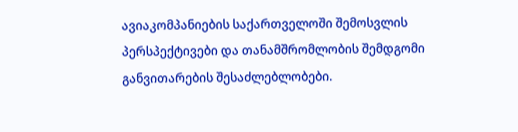ავიაკომპანიების საქართველოში შემოსვლის პერსპექტივები და თანამშრომლობის შემდგომი განვითარების შესაძლებლობები.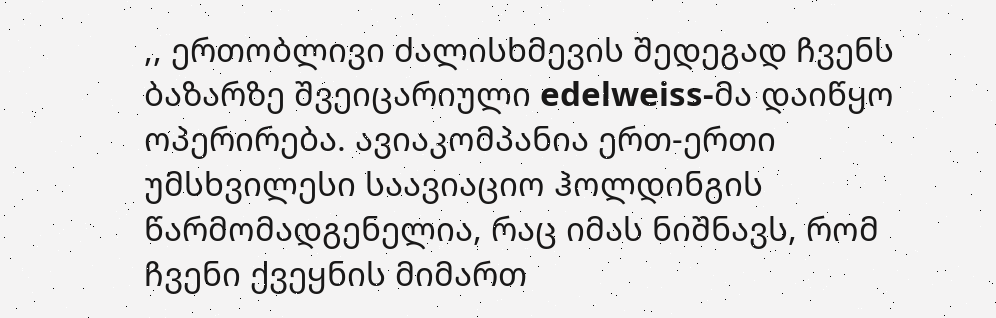,, ერთობლივი ძალისხმევის შედეგად ჩვენს ბაზარზე შვეიცარიული edelweiss-მა დაიწყო ოპერირება. ავიაკომპანია ერთ-ერთი უმსხვილესი საავიაციო ჰოლდინგის წარმომადგენელია, რაც იმას ნიშნავს, რომ ჩვენი ქვეყნის მიმართ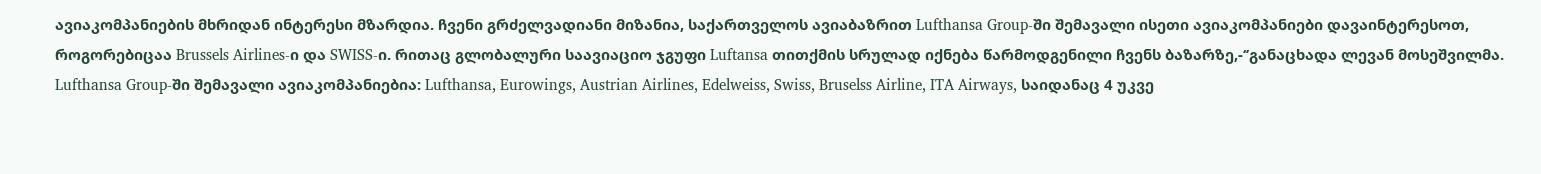ავიაკომპანიების მხრიდან ინტერესი მზარდია. ჩვენი გრძელვადიანი მიზანია, საქართველოს ავიაბაზრით Lufthansa Group-ში შემავალი ისეთი ავიაკომპანიები დავაინტერესოთ, როგორებიცაა Brussels Airlines-ი და SWISS-ი. რითაც გლობალური საავიაციო ჯგუფი Luftansa თითქმის სრულად იქნება წარმოდგენილი ჩვენს ბაზარზე,-‘’განაცხადა ლევან მოსეშვილმა.
Lufthansa Group-ში შემავალი ავიაკომპანიებია: Lufthansa, Eurowings, Austrian Airlines, Edelweiss, Swiss, Bruselss Airline, ITA Airways, საიდანაც 4 უკვე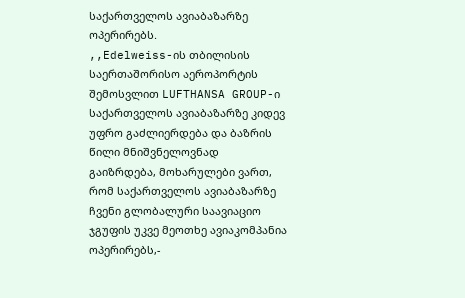საქართველოს ავიაბაზარზე ოპერირებს.
,,Edelweiss-ის თბილისის საერთაშორისო აეროპორტის შემოსვლით LUFTHANSA GROUP-ი საქართველოს ავიაბაზარზე კიდევ უფრო გაძლიერდება და ბაზრის წილი მნიშვნელოვნად გაიზრდება, მოხარულები ვართ, რომ საქართველოს ავიაბაზარზე ჩვენი გლობალური საავიაციო ჯგუფის უკვე მეოთხე ავიაკომპანია ოპერირებს,-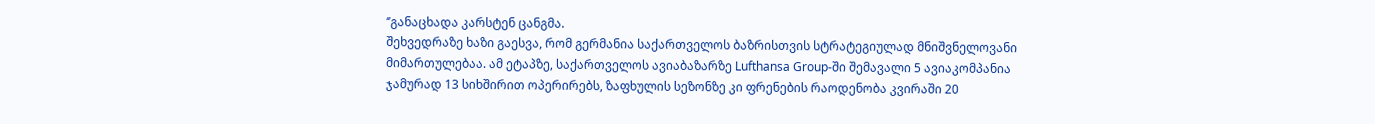‘’განაცხადა კარსტენ ცანგმა.
შეხვედრაზე ხაზი გაესვა, რომ გერმანია საქართველოს ბაზრისთვის სტრატეგიულად მნიშვნელოვანი მიმართულებაა. ამ ეტაპზე, საქართველოს ავიაბაზარზე Lufthansa Group-ში შემავალი 5 ავიაკომპანია ჯამურად 13 სიხშირით ოპერირებს, ზაფხულის სეზონზე კი ფრენების რაოდენობა კვირაში 20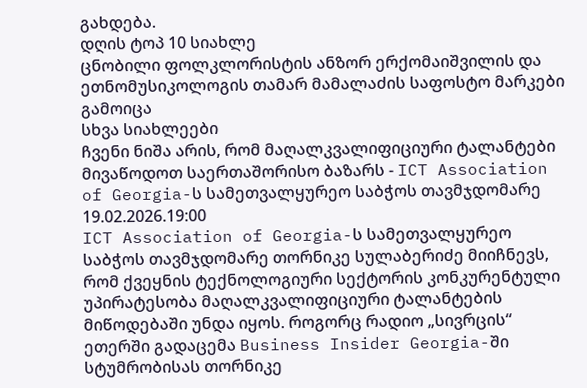გახდება.
დღის ტოპ 10 სიახლე
ცნობილი ფოლკლორისტის ანზორ ერქომაიშვილის და ეთნომუსიკოლოგის თამარ მამალაძის საფოსტო მარკები გამოიცა
სხვა სიახლეები
ჩვენი ნიშა არის, რომ მაღალკვალიფიციური ტალანტები მივაწოდოთ საერთაშორისო ბაზარს - ICT Association of Georgia-ს სამეთვალყურეო საბჭოს თავმჯდომარე
19.02.2026.19:00
ICT Association of Georgia-ს სამეთვალყურეო საბჭოს თავმჯდომარე თორნიკე სულაბერიძე მიიჩნევს, რომ ქვეყნის ტექნოლოგიური სექტორის კონკურენტული უპირატესობა მაღალკვალიფიციური ტალანტების მიწოდებაში უნდა იყოს. როგორც რადიო „სივრცის“ ეთერში გადაცემა Business Insider Georgia-ში სტუმრობისას თორნიკე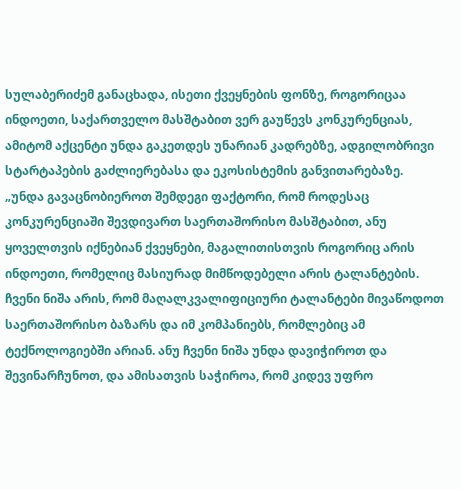სულაბერიძემ განაცხადა, ისეთი ქვეყნების ფონზე, როგორიცაა ინდოეთი, საქართველო მასშტაბით ვერ გაუწევს კონკურენციას, ამიტომ აქცენტი უნდა გაკეთდეს უნარიან კადრებზე, ადგილობრივი სტარტაპების გაძლიერებასა და ეკოსისტემის განვითარებაზე.
„უნდა გავაცნობიეროთ შემდეგი ფაქტორი, რომ როდესაც კონკურენციაში შევდივართ საერთაშორისო მასშტაბით, ანუ ყოველთვის იქნებიან ქვეყნები, მაგალითისთვის როგორიც არის ინდოეთი, რომელიც მასიურად მიმწოდებელი არის ტალანტების.
ჩვენი ნიშა არის, რომ მაღალკვალიფიციური ტალანტები მივაწოდოთ საერთაშორისო ბაზარს და იმ კომპანიებს, რომლებიც ამ ტექნოლოგიებში არიან. ანუ ჩვენი ნიშა უნდა დავიჭიროთ და შევინარჩუნოთ, და ამისათვის საჭიროა, რომ კიდევ უფრო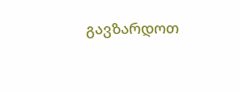გავზარდოთ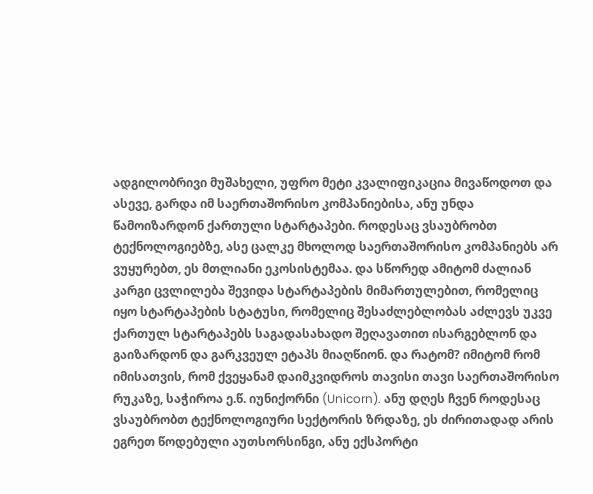ადგილობრივი მუშახელი, უფრო მეტი კვალიფიკაცია მივაწოდოთ და ასევე, გარდა იმ საერთაშორისო კომპანიებისა, ანუ უნდა წამოიზარდონ ქართული სტარტაპები. როდესაც ვსაუბრობთ ტექნოლოგიებზე, ასე ცალკე მხოლოდ საერთაშორისო კომპანიებს არ ვუყურებთ, ეს მთლიანი ეკოსისტემაა. და სწორედ ამიტომ ძალიან კარგი ცვლილება შევიდა სტარტაპების მიმართულებით, რომელიც იყო სტარტაპების სტატუსი, რომელიც შესაძლებლობას აძლევს უკვე ქართულ სტარტაპებს საგადასახადო შეღავათით ისარგებლონ და გაიზარდონ და გარკვეულ ეტაპს მიაღწიონ. და რატომ? იმიტომ რომ იმისათვის, რომ ქვეყანამ დაიმკვიდროს თავისი თავი საერთაშორისო რუკაზე, საჭიროა ე.წ. იუნიქორნი (Unicorn). ანუ დღეს ჩვენ როდესაც ვსაუბრობთ ტექნოლოგიური სექტორის ზრდაზე, ეს ძირითადად არის ეგრეთ წოდებული აუთსორსინგი, ანუ ექსპორტი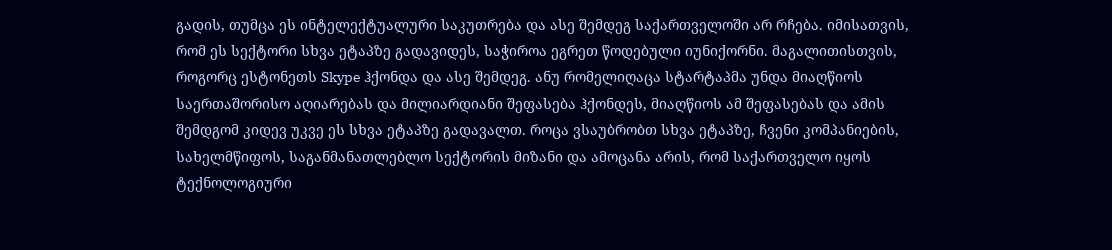გადის, თუმცა ეს ინტელექტუალური საკუთრება და ასე შემდეგ საქართველოში არ რჩება. იმისათვის, რომ ეს სექტორი სხვა ეტაპზე გადავიდეს, საჭიროა ეგრეთ წოდებული იუნიქორნი. მაგალითისთვის, როგორც ესტონეთს Skype ჰქონდა და ასე შემდეგ. ანუ რომელიღაცა სტარტაპმა უნდა მიაღწიოს საერთაშორისო აღიარებას და მილიარდიანი შეფასება ჰქონდეს, მიაღწიოს ამ შეფასებას და ამის შემდგომ კიდევ უკვე ეს სხვა ეტაპზე გადავალთ. როცა ვსაუბრობთ სხვა ეტაპზე, ჩვენი კომპანიების, სახელმწიფოს, საგანმანათლებლო სექტორის მიზანი და ამოცანა არის, რომ საქართველო იყოს ტექნოლოგიური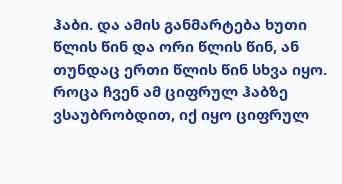ჰაბი. და ამის განმარტება ხუთი წლის წინ და ორი წლის წინ, ან თუნდაც ერთი წლის წინ სხვა იყო. როცა ჩვენ ამ ციფრულ ჰაბზე ვსაუბრობდით, იქ იყო ციფრულ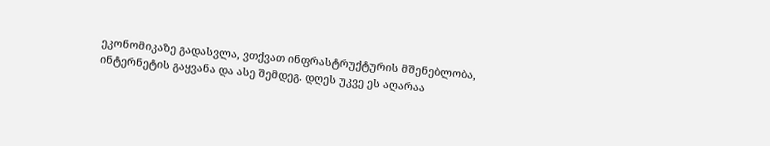ეკონომიკაზე გადასვლა, ვთქვათ ინფრასტრუქტურის მშენებლობა, ინტერნეტის გაყვანა და ასე შემდეგ. დღეს უკვე ეს აღარაა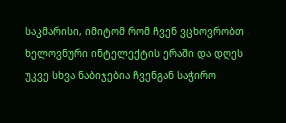საკმარისი, იმიტომ რომ ჩვენ ვცხოვრობთ ხელოვნური ინტელექტის ერაში და დღეს უკვე სხვა ნაბიჯებია ჩვენგან საჭირო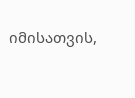იმისათვის,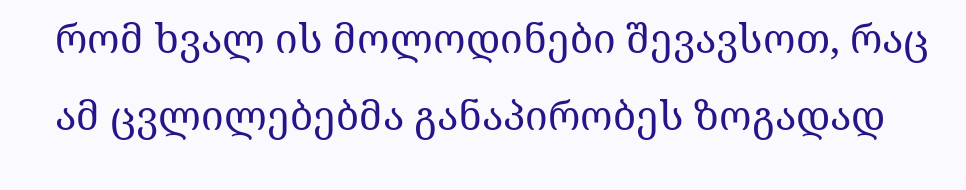რომ ხვალ ის მოლოდინები შევავსოთ, რაც ამ ცვლილებებმა განაპირობეს ზოგადად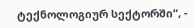ტექნოლოგიურ სექტორში“, -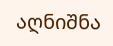აღნიშნა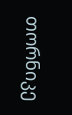თორნიკე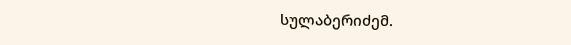სულაბერიძემ.